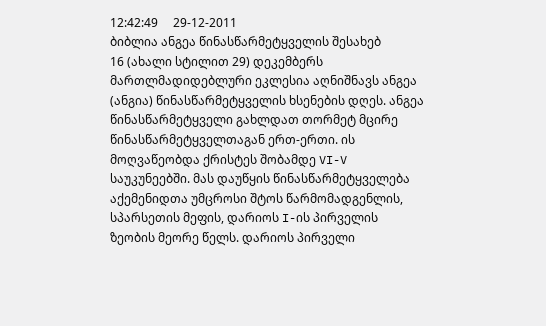12:42:49     29-12-2011
ბიბლია ანგეა წინასწარმეტყველის შესახებ
16 (ახალი სტილით 29) დეკემბერს მართლმადიდებლური ეკლესია აღნიშნავს ანგეა (ანგია) წინასწარმეტყველის ხსენების დღეს. ანგეა წინასწარმეტყველი გახლდათ თორმეტ მცირე წინასწარმეტყველთაგან ერთ-ერთი. ის მოღვაწეობდა ქრისტეს შობამდე VI-V საუკუნეებში. მას დაუწყის წინასწარმეტყველება აქემენიდთა უმცროსი შტოს წარმომადგენლის, სპარსეთის მეფის, დარიოს I-ის პირველის ზეობის მეორე წელს. დარიოს პირველი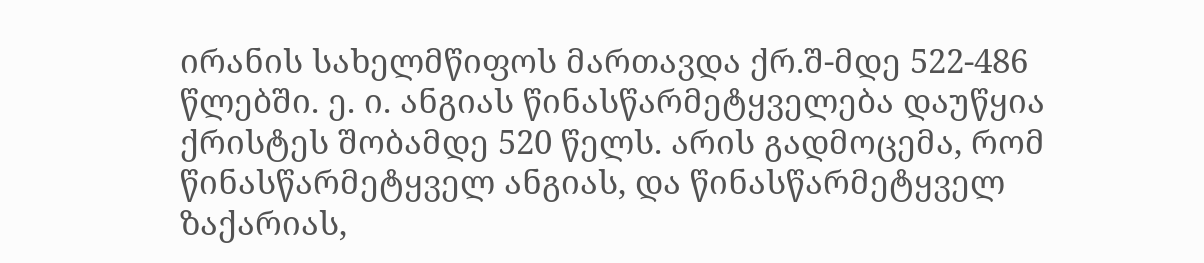ირანის სახელმწიფოს მართავდა ქრ.შ-მდე 522-486 წლებში. ე. ი. ანგიას წინასწარმეტყველება დაუწყია ქრისტეს შობამდე 520 წელს. არის გადმოცემა, რომ წინასწარმეტყველ ანგიას, და წინასწარმეტყველ ზაქარიას,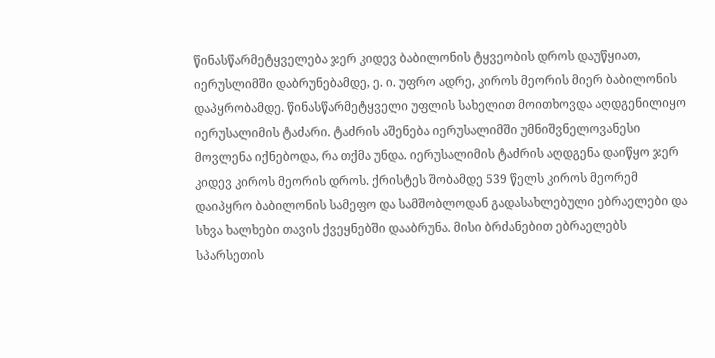წინასწარმეტყველება ჯერ კიდევ ბაბილონის ტყვეობის დროს დაუწყიათ, იერუსლიმში დაბრუნებამდე, ე. ი. უფრო ადრე, კიროს მეორის მიერ ბაბილონის დაპყრობამდე. წინასწარმეტყველი უფლის სახელით მოითხოვდა აღდგენილიყო იერუსალიმის ტაძარი. ტაძრის აშენება იერუსალიმში უმნიშვნელოვანესი მოვლენა იქნებოდა, რა თქმა უნდა. იერუსალიმის ტაძრის აღდგენა დაიწყო ჯერ კიდევ კიროს მეორის დროს. ქრისტეს შობამდე 539 წელს კიროს მეორემ დაიპყრო ბაბილონის სამეფო და სამშობლოდან გადასახლებული ებრაელები და სხვა ხალხები თავის ქვეყნებში დააბრუნა. მისი ბრძანებით ებრაელებს სპარსეთის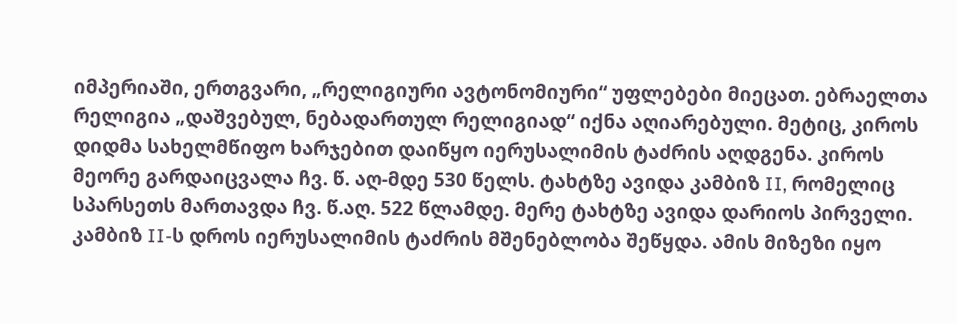იმპერიაში, ერთგვარი, „რელიგიური ავტონომიური“ უფლებები მიეცათ. ებრაელთა რელიგია „დაშვებულ, ნებადართულ რელიგიად“ იქნა აღიარებული. მეტიც, კიროს დიდმა სახელმწიფო ხარჯებით დაიწყო იერუსალიმის ტაძრის აღდგენა. კიროს მეორე გარდაიცვალა ჩვ. წ. აღ-მდე 530 წელს. ტახტზე ავიდა კამბიზ II, რომელიც სპარსეთს მართავდა ჩვ. წ.აღ. 522 წლამდე. მერე ტახტზე ავიდა დარიოს პირველი. კამბიზ II-ს დროს იერუსალიმის ტაძრის მშენებლობა შეწყდა. ამის მიზეზი იყო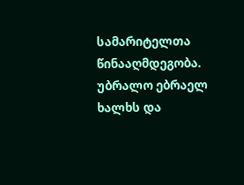სამარიტელთა წინააღმდეგობა. უბრალო ებრაელ ხალხს და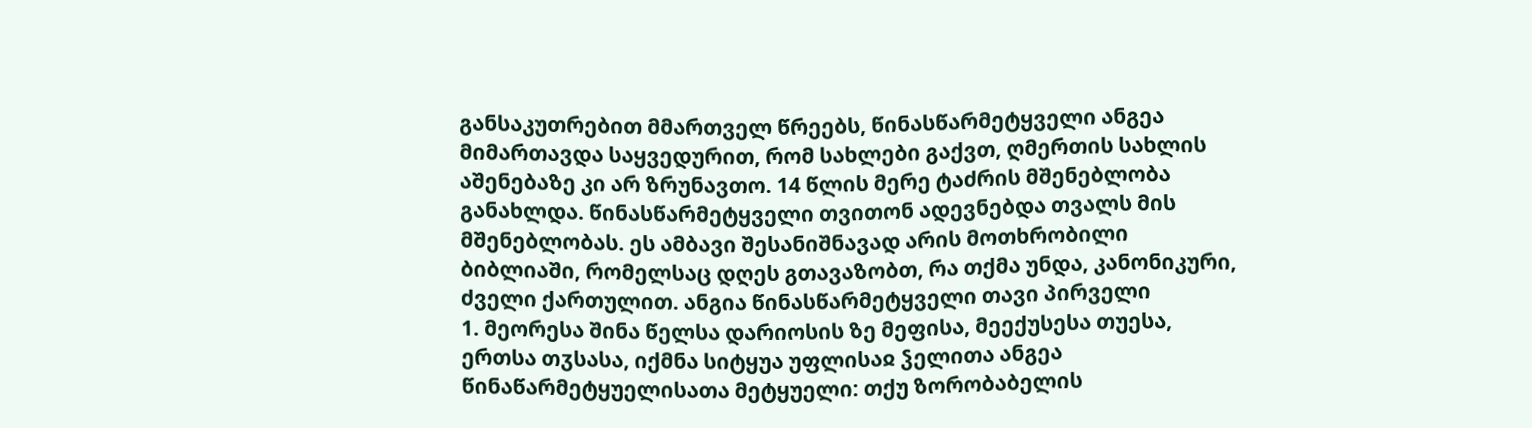განსაკუთრებით მმართველ წრეებს, წინასწარმეტყველი ანგეა მიმართავდა საყვედურით, რომ სახლები გაქვთ, ღმერთის სახლის აშენებაზე კი არ ზრუნავთო. 14 წლის მერე ტაძრის მშენებლობა განახლდა. წინასწარმეტყველი თვითონ ადევნებდა თვალს მის მშენებლობას. ეს ამბავი შესანიშნავად არის მოთხრობილი ბიბლიაში, რომელსაც დღეს გთავაზობთ, რა თქმა უნდა, კანონიკური, ძველი ქართულით. ანგია წინასწარმეტყველი თავი პირველი
1. მეორესა შინა წელსა დარიოსის ზე მეფისა, მეექუსესა თუესა, ერთსა თჳსასა, იქმნა სიტყუა უფლისაჲ ჴელითა ანგეა წინაწარმეტყუელისათა მეტყუელი: თქუ ზორობაბელის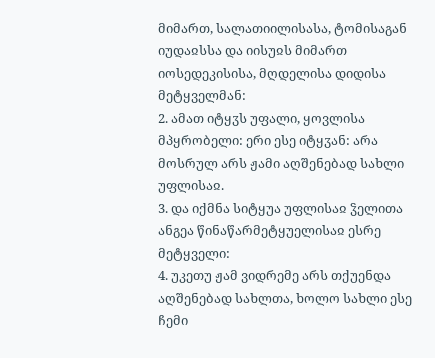მიმართ, სალათიილისასა, ტომისაგან იუდაჲსსა და იისუჲს მიმართ იოსედეკისისა, მღდელისა დიდისა მეტყველმან:
2. ამათ იტყჳს უფალი, ყოვლისა მპყრობელი: ერი ესე იტყჳან: არა მოსრულ არს ჟამი აღშენებად სახლი უფლისაჲ.
3. და იქმნა სიტყუა უფლისაჲ ჴელითა ანგეა წინაწარმეტყუელისაჲ ესრე მეტყველი:
4. უკეთუ ჟამ ვიდრემე არს თქუენდა აღშენებად სახლთა, ხოლო სახლი ესე ჩემი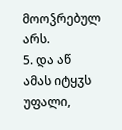მოოჴრებულ არს.
5. და აწ ამას იტყჳს უფალი,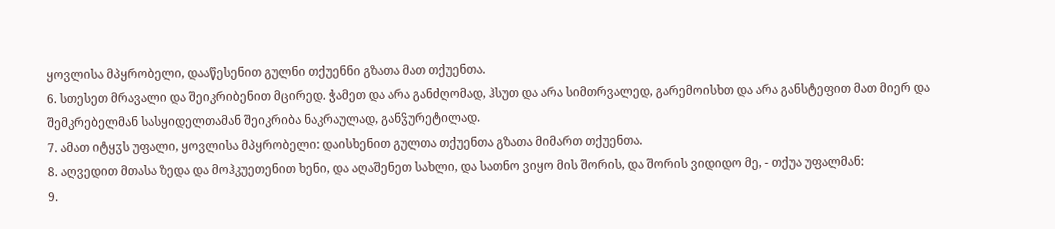ყოვლისა მპყრობელი, დააწესენით გულნი თქუენნი გზათა მათ თქუენთა.
6. სთესეთ მრავალი და შეიკრიბენით მცირედ. ჭამეთ და არა განძღომად, ჰსუთ და არა სიმთრვალედ, გარემოისხთ და არა განსტეფით მათ მიერ და შემკრებელმან სასყიდელთამან შეიკრიბა ნაკრაულად, განჴურეტილად.
7. ამათ იტყჳს უფალი, ყოვლისა მპყრობელი: დაისხენით გულთა თქუენთა გზათა მიმართ თქუენთა.
8. აღვედით მთასა ზედა და მოჰკუეთენით ხენი, და აღაშენეთ სახლი, და სათნო ვიყო მის შორის, და შორის ვიდიდო მე, - თქუა უფალმან:
9.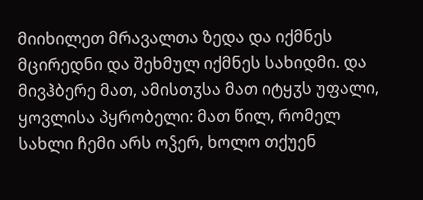მიიხილეთ მრავალთა ზედა და იქმნეს მცირედნი და შეხმულ იქმნეს სახიდმი. და მივჰბერე მათ, ამისთჳსა მათ იტყჳს უფალი, ყოვლისა პყრობელი: მათ წილ, რომელ სახლი ჩემი არს ოჴერ, ხოლო თქუენ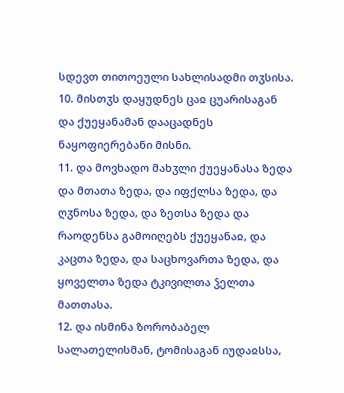სდევთ თითოეული სახლისადმი თჳსისა.
10. მისთჳს დაყუდნეს ცაჲ ცუარისაგან და ქუეყანამან დააცადნეს ნაყოფიერებანი მისნი.
11. და მოვხადო მახჳლი ქუეყანასა ზედა და მთათა ზედა, და იფქლსა ზედა, და ღჳნოსა ზედა, და ზეთსა ზედა და რაოდენსა გამოიღებს ქუეყანაჲ, და კაცთა ზედა, და საცხოვართა ზედა, და ყოველთა ზედა ტკივილთა ჴელთა მათთასა.
12. და ისმინა ზორობაბელ სალათელისმან, ტომისაგან იუდაჲსსა,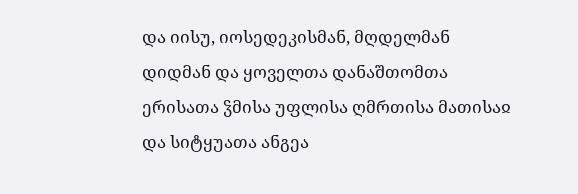და იისუ, იოსედეკისმან, მღდელმან დიდმან და ყოველთა დანაშთომთა ერისათა ჴმისა უფლისა ღმრთისა მათისაჲ და სიტყუათა ანგეა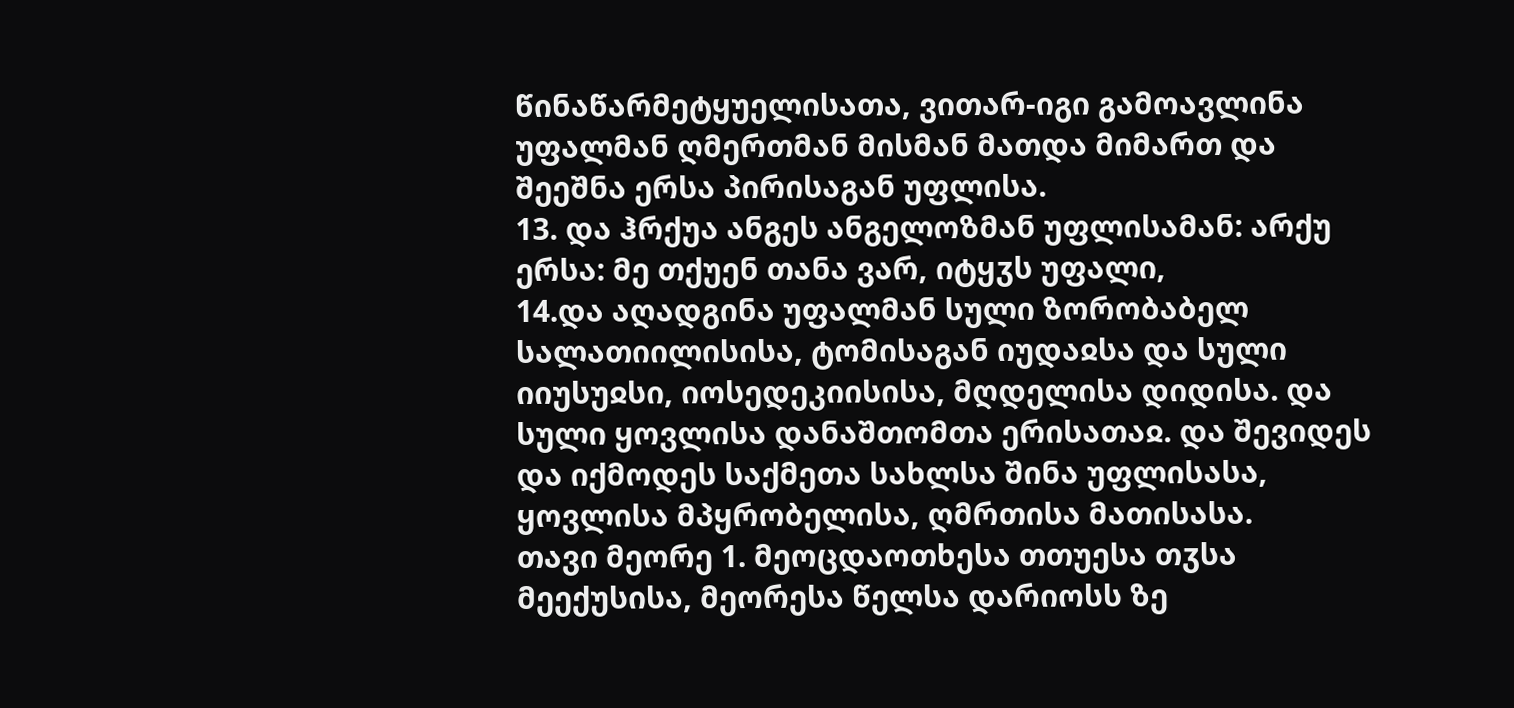წინაწარმეტყუელისათა, ვითარ-იგი გამოავლინა უფალმან ღმერთმან მისმან მათდა მიმართ და შეეშნა ერსა პირისაგან უფლისა.
13. და ჰრქუა ანგეს ანგელოზმან უფლისამან: არქუ ერსა: მე თქუენ თანა ვარ, იტყჳს უფალი,
14.და აღადგინა უფალმან სული ზორობაბელ სალათიილისისა, ტომისაგან იუდაჲსა და სული იიუსუჲსი, იოსედეკიისისა, მღდელისა დიდისა. და სული ყოვლისა დანაშთომთა ერისათაჲ. და შევიდეს და იქმოდეს საქმეთა სახლსა შინა უფლისასა, ყოვლისა მპყრობელისა, ღმრთისა მათისასა.
თავი მეორე 1. მეოცდაოთხესა თთუესა თჳსა მეექუსისა, მეორესა წელსა დარიოსს ზე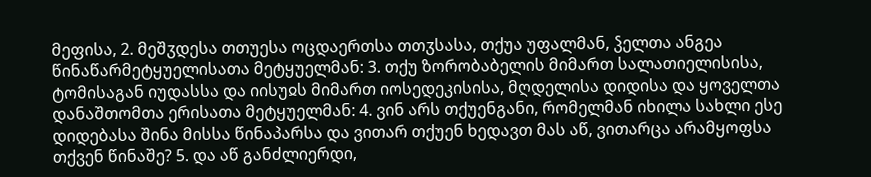მეფისა, 2. მეშჳდესა თთუესა ოცდაერთსა თთჳსასა, თქუა უფალმან, ჴელთა ანგეა წინაწარმეტყუელისათა მეტყუელმან: 3. თქუ ზორობაბელის მიმართ სალათიელისისა, ტომისაგან იუდასსა და იისუჲს მიმართ იოსედეკისისა, მღდელისა დიდისა და ყოველთა დანაშთომთა ერისათა მეტყუელმან: 4. ვინ არს თქუენგანი, რომელმან იხილა სახლი ესე დიდებასა შინა მისსა წინაპარსა და ვითარ თქუენ ხედავთ მას აწ, ვითარცა არამყოფსა თქვენ წინაშე? 5. და აწ განძლიერდი,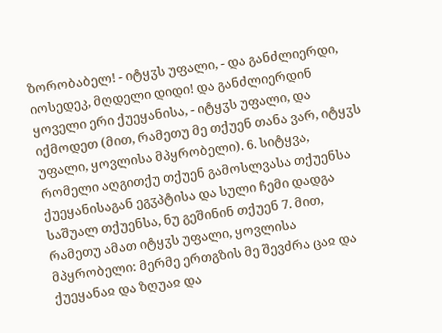ზორობაბელ! - იტყჳს უფალი, - და განძლიერდი, იოსედეკ, მღდელი დიდი! და განძლიერდინ ყოველი ერი ქუეყანისა, - იტყჳს უფალი, და იქმოდეთ (მით, რამეთუ მე თქუენ თანა ვარ, იტყჳს უფალი, ყოვლისა მპყრობელი). 6. სიტყვა, რომელი აღგითქუ თქუენ გამოსლვასა თქუენსა ქუეყანისაგან ეგჳპტისა და სული ჩემი დადგა საშუალ თქუენსა, ნუ გეშინინ თქუენ 7. მით, რამეთუ ამათ იტყჳს უფალი, ყოვლისა მპყრობელი: მერმე ერთგზის მე შევძრა ცაჲ და ქუეყანაჲ და ზღუაჲ და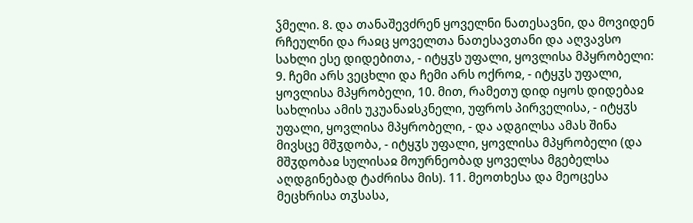ჴმელი. 8. და თანაშევძრენ ყოველნი ნათესავნი, და მოვიდენ რჩეულნი და რაჲც ყოველთა ნათესავთანი და აღვავსო სახლი ესე დიდებითა, - იტყჳს უფალი, ყოვლისა მპყრობელი: 9. ჩემი არს ვეცხლი და ჩემი არს ოქროჲ, - იტყჳს უფალი, ყოვლისა მპყრობელი, 10. მით, რამეთუ დიდ იყოს დიდებაჲ სახლისა ამის უკუანაჲსკნელი, უფროს პირველისა, - იტყჳს უფალი, ყოვლისა მპყრობელი, - და ადგილსა ამას შინა მივსცე მშჳდობა, - იტყჳს უფალი, ყოვლისა მპყრობელი (და მშჳდობაჲ სულისაჲ მოურნეობად ყოველსა მგებელსა აღდგინებად ტაძრისა მის). 11. მეოთხესა და მეოცესა მეცხრისა თჳსასა,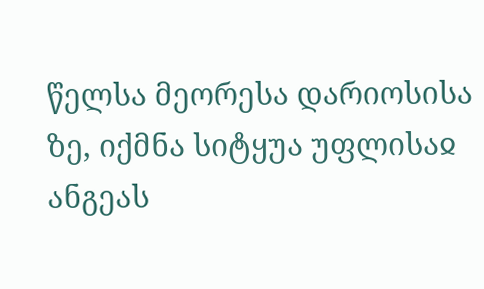წელსა მეორესა დარიოსისა ზე, იქმნა სიტყუა უფლისაჲ ანგეას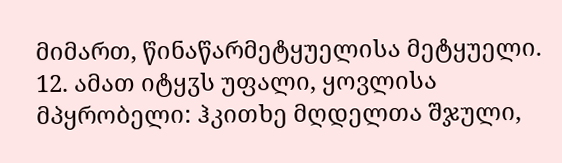მიმართ, წინაწარმეტყუელისა მეტყუელი. 12. ამათ იტყჳს უფალი, ყოვლისა მპყრობელი: ჰკითხე მღდელთა შჯული,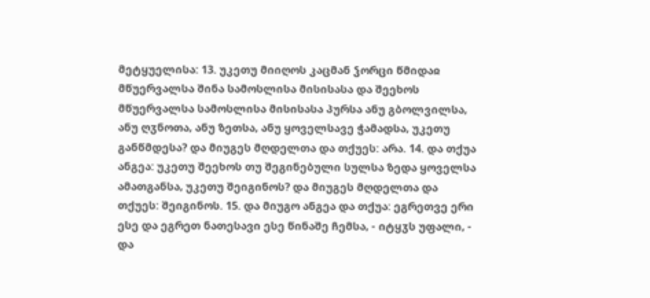მეტყუელისა: 13. უკეთუ მიიღოს კაცმან ჴორცი წმიდაჲ მწუერვალსა შინა სამოსლისა მისისასა და შეეხოს მწუერვალსა სამოსლისა მისისასა პურსა ანუ გბოლვილსა, ანუ ღჳნოთა, ანუ ზეთსა, ანუ ყოველსავე ჭამადსა, უკეთუ განწმდესა? და მიუგეს მღდელთა და თქუეს: არა. 14. და თქუა ანგეა: უკეთუ შეეხოს თუ შეგინებული სულსა ზედა ყოველსა ამათგანსა, უკეთუ შეიგინოს? და მიუგეს მღდელთა და თქუეს: შეიგინოს. 15. და მიუგო ანგეა და თქუა: ეგრეთვე ერი ესე და ეგრეთ ნათესავი ესე წინაშე ჩემსა, - იტყჳს უფალი, - და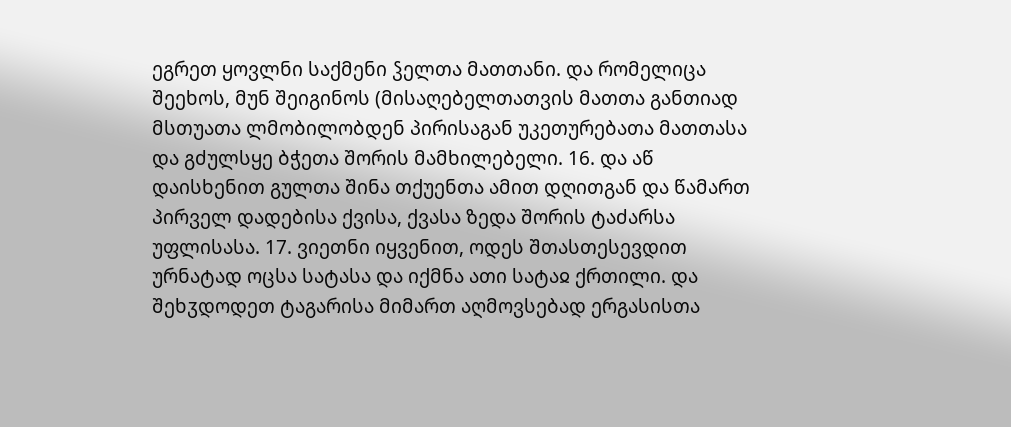ეგრეთ ყოვლნი საქმენი ჴელთა მათთანი. და რომელიცა შეეხოს, მუნ შეიგინოს (მისაღებელთათვის მათთა განთიად მსთუათა ლმობილობდენ პირისაგან უკეთურებათა მათთასა და გძულსყე ბჭეთა შორის მამხილებელი. 16. და აწ დაისხენით გულთა შინა თქუენთა ამით დღითგან და წამართ პირველ დადებისა ქვისა, ქვასა ზედა შორის ტაძარსა უფლისასა. 17. ვიეთნი იყვენით, ოდეს შთასთესევდით ურნატად ოცსა სატასა და იქმნა ათი სატაჲ ქრთილი. და შეხჳდოდეთ ტაგარისა მიმართ აღმოვსებად ერგასისთა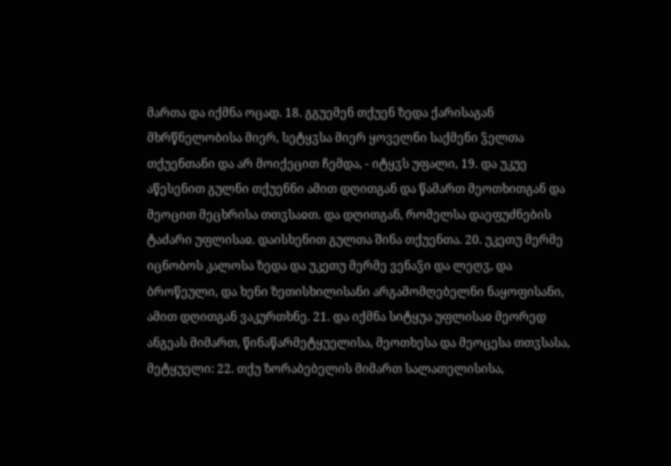მართა და იქმნა ოცად. 18. გგუემენ თქუენ ზედა ქარისაგან მხრწნელობისა მიერ, სეტყჳსა მიერ ყოველნი საქმენი ჴელთა თქუენთანი და არ მოიქეცით ჩემდა, - იტყჳს უფალი, 19. და უკუე აწესენით გულნი თქუენნი ამით დღითგან და წამართ მეოთხითგან და მეოცით მეცხრისა თთჳსაჲთ. და დღითგან, რომელსა დაეფუძნების ტაძარი უფლისაჲ. დაისხენით გულთა შინა თქუენთა. 20. უკეთუ მერმე იცნობოს კალოსა ზედა და უკეთუ მერმე ვენაჴი და ლეღჳ, და ბროწეული, და ხენი ზეთისხილისანი არგამომღებელნი ნაყოფისანი, ამით დღითგან ვაკურთხნე. 21. და იქმნა სიტყუა უფლისაჲ მეორედ ანგეას მიმართ, წინაწარმეტყუელისა, მეოთხესა და მეოცესა თთჳსასა, მეტყუელი: 22. თქუ ზორაბებელის მიმართ სალათელისისა,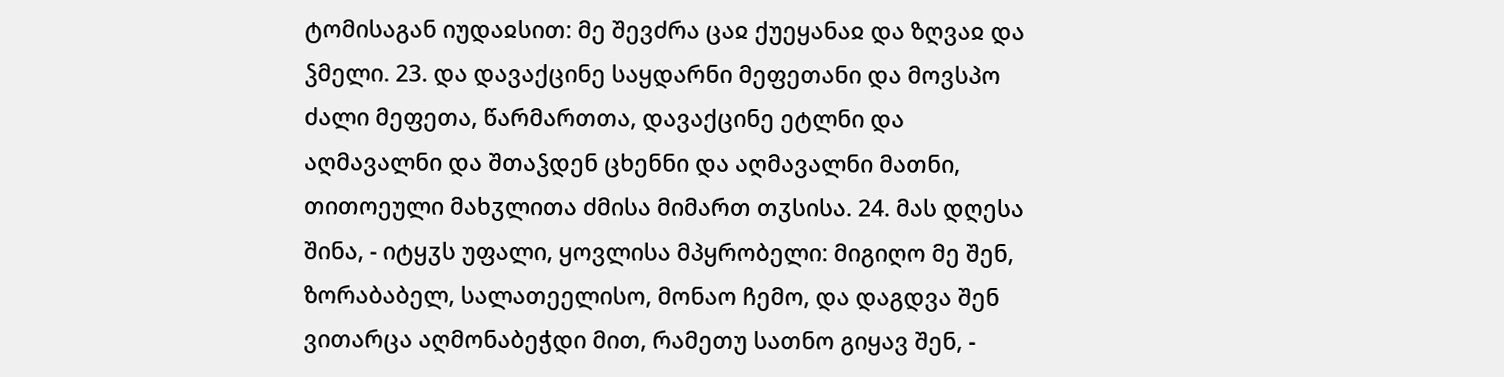ტომისაგან იუდაჲსით: მე შევძრა ცაჲ ქუეყანაჲ და ზღვაჲ და ჴმელი. 23. და დავაქცინე საყდარნი მეფეთანი და მოვსპო ძალი მეფეთა, წარმართთა, დავაქცინე ეტლნი და აღმავალნი და შთაჴდენ ცხენნი და აღმავალნი მათნი, თითოეული მახჳლითა ძმისა მიმართ თჳსისა. 24. მას დღესა შინა, - იტყჳს უფალი, ყოვლისა მპყრობელი: მიგიღო მე შენ, ზორაბაბელ, სალათეელისო, მონაო ჩემო, და დაგდვა შენ ვითარცა აღმონაბეჭდი მით, რამეთუ სათნო გიყავ შენ, -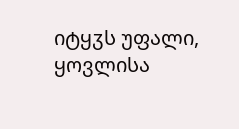იტყჳს უფალი, ყოვლისა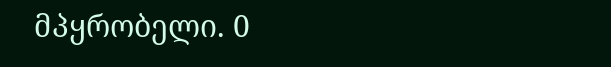მპყრობელი. 0